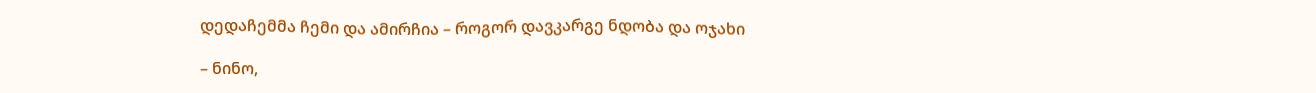დედაჩემმა ჩემი და ამირჩია – როგორ დავკარგე ნდობა და ოჯახი

– ნინო,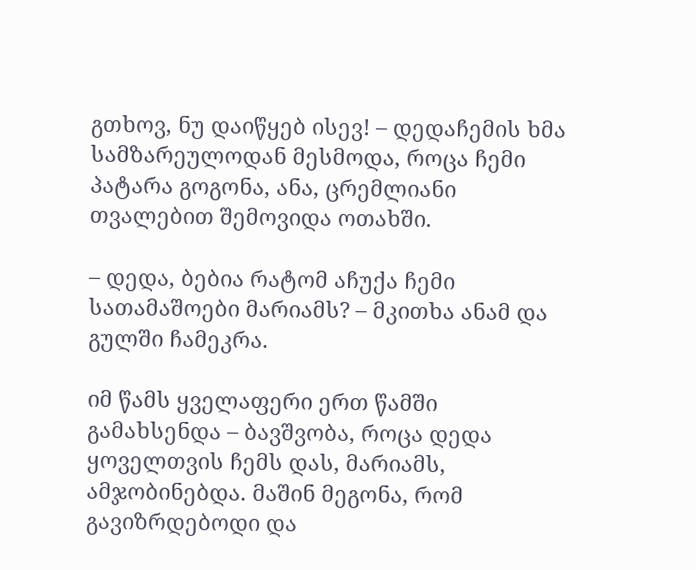გთხოვ, ნუ დაიწყებ ისევ! – დედაჩემის ხმა სამზარეულოდან მესმოდა, როცა ჩემი პატარა გოგონა, ანა, ცრემლიანი თვალებით შემოვიდა ოთახში.

– დედა, ბებია რატომ აჩუქა ჩემი სათამაშოები მარიამს? – მკითხა ანამ და გულში ჩამეკრა.

იმ წამს ყველაფერი ერთ წამში გამახსენდა – ბავშვობა, როცა დედა ყოველთვის ჩემს დას, მარიამს, ამჯობინებდა. მაშინ მეგონა, რომ გავიზრდებოდი და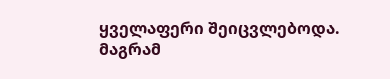ყველაფერი შეიცვლებოდა. მაგრამ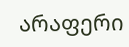არაფერი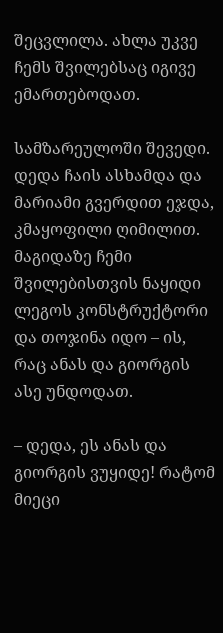შეცვლილა. ახლა უკვე ჩემს შვილებსაც იგივე ემართებოდათ.

სამზარეულოში შევედი. დედა ჩაის ასხამდა და მარიამი გვერდით ეჯდა, კმაყოფილი ღიმილით. მაგიდაზე ჩემი შვილებისთვის ნაყიდი ლეგოს კონსტრუქტორი და თოჯინა იდო – ის, რაც ანას და გიორგის ასე უნდოდათ.

– დედა, ეს ანას და გიორგის ვუყიდე! რატომ მიეცი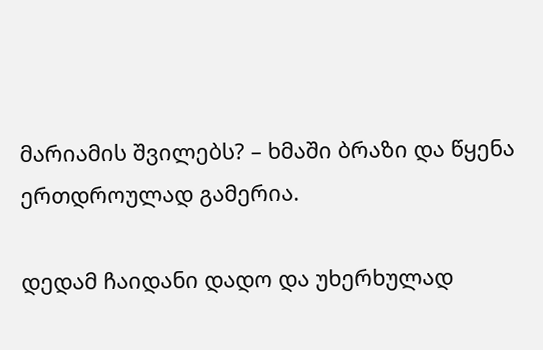მარიამის შვილებს? – ხმაში ბრაზი და წყენა ერთდროულად გამერია.

დედამ ჩაიდანი დადო და უხერხულად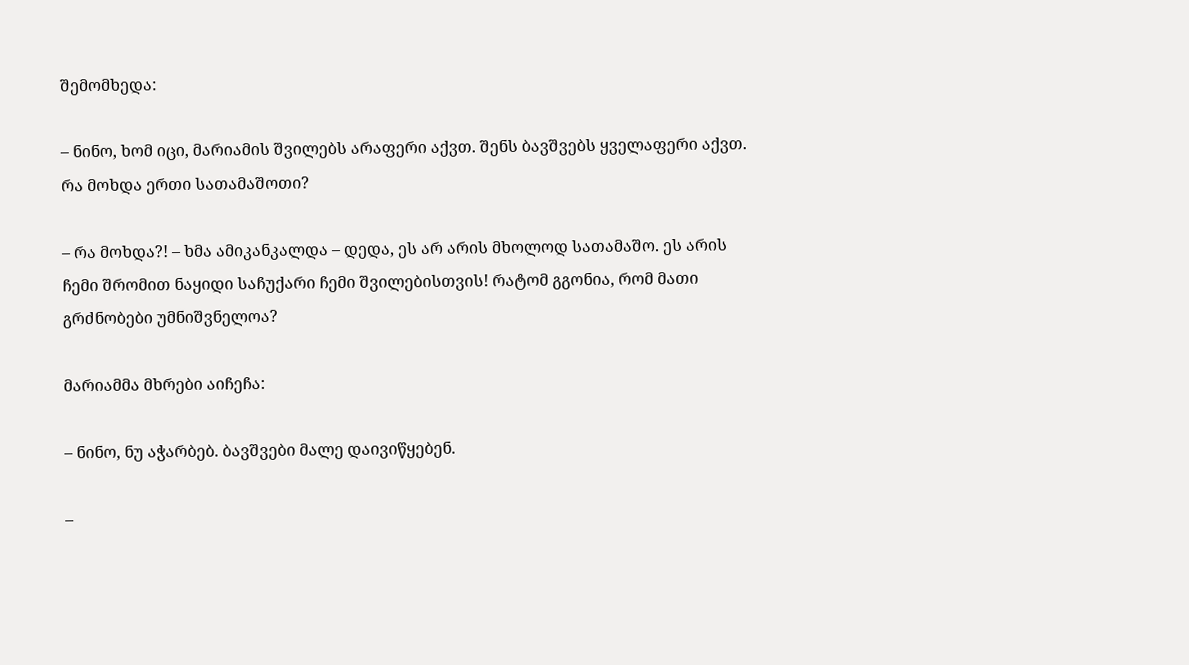შემომხედა:

– ნინო, ხომ იცი, მარიამის შვილებს არაფერი აქვთ. შენს ბავშვებს ყველაფერი აქვთ. რა მოხდა ერთი სათამაშოთი?

– რა მოხდა?! – ხმა ამიკანკალდა – დედა, ეს არ არის მხოლოდ სათამაშო. ეს არის ჩემი შრომით ნაყიდი საჩუქარი ჩემი შვილებისთვის! რატომ გგონია, რომ მათი გრძნობები უმნიშვნელოა?

მარიამმა მხრები აიჩეჩა:

– ნინო, ნუ აჭარბებ. ბავშვები მალე დაივიწყებენ.

–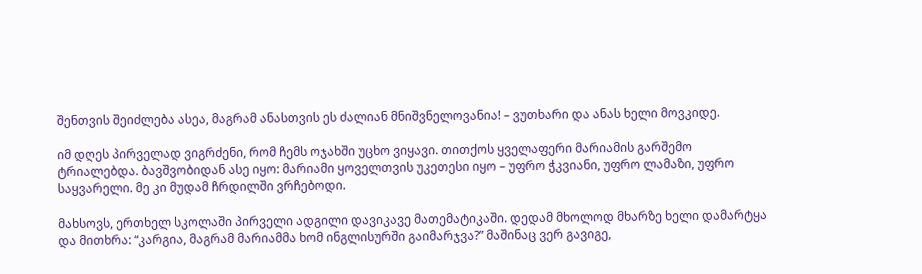შენთვის შეიძლება ასეა, მაგრამ ანასთვის ეს ძალიან მნიშვნელოვანია! – ვუთხარი და ანას ხელი მოვკიდე.

იმ დღეს პირველად ვიგრძენი, რომ ჩემს ოჯახში უცხო ვიყავი. თითქოს ყველაფერი მარიამის გარშემო ტრიალებდა. ბავშვობიდან ასე იყო: მარიამი ყოველთვის უკეთესი იყო – უფრო ჭკვიანი, უფრო ლამაზი, უფრო საყვარელი. მე კი მუდამ ჩრდილში ვრჩებოდი.

მახსოვს, ერთხელ სკოლაში პირველი ადგილი დავიკავე მათემატიკაში. დედამ მხოლოდ მხარზე ხელი დამარტყა და მითხრა: “კარგია, მაგრამ მარიამმა ხომ ინგლისურში გაიმარჯვა?” მაშინაც ვერ გავიგე,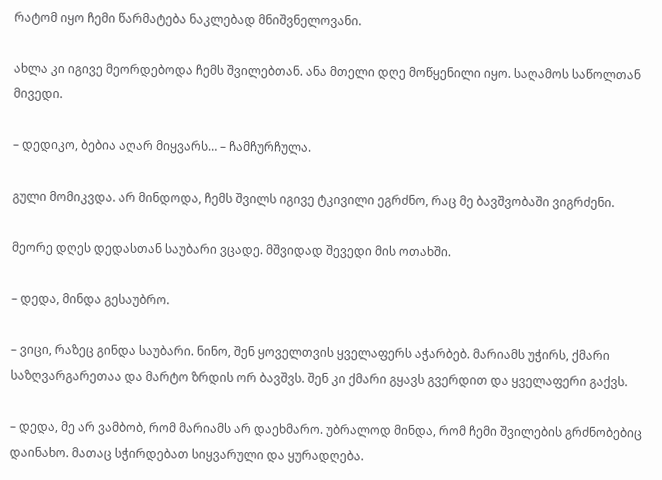რატომ იყო ჩემი წარმატება ნაკლებად მნიშვნელოვანი.

ახლა კი იგივე მეორდებოდა ჩემს შვილებთან. ანა მთელი დღე მოწყენილი იყო. საღამოს საწოლთან მივედი.

– დედიკო, ბებია აღარ მიყვარს… – ჩამჩურჩულა.

გული მომიკვდა. არ მინდოდა, ჩემს შვილს იგივე ტკივილი ეგრძნო, რაც მე ბავშვობაში ვიგრძენი.

მეორე დღეს დედასთან საუბარი ვცადე. მშვიდად შევედი მის ოთახში.

– დედა, მინდა გესაუბრო.

– ვიცი, რაზეც გინდა საუბარი. ნინო, შენ ყოველთვის ყველაფერს აჭარბებ. მარიამს უჭირს, ქმარი საზღვარგარეთაა და მარტო ზრდის ორ ბავშვს. შენ კი ქმარი გყავს გვერდით და ყველაფერი გაქვს.

– დედა, მე არ ვამბობ, რომ მარიამს არ დაეხმარო. უბრალოდ მინდა, რომ ჩემი შვილების გრძნობებიც დაინახო. მათაც სჭირდებათ სიყვარული და ყურადღება.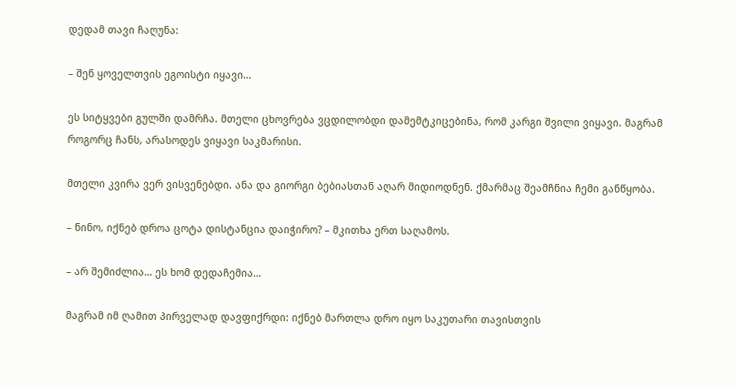დედამ თავი ჩაღუნა:

– შენ ყოველთვის ეგოისტი იყავი…

ეს სიტყვები გულში დამრჩა. მთელი ცხოვრება ვცდილობდი დამემტკიცებინა, რომ კარგი შვილი ვიყავი. მაგრამ როგორც ჩანს, არასოდეს ვიყავი საკმარისი.

მთელი კვირა ვერ ვისვენებდი. ანა და გიორგი ბებიასთან აღარ მიდიოდნენ. ქმარმაც შეამჩნია ჩემი განწყობა.

– ნინო, იქნებ დროა ცოტა დისტანცია დაიჭირო? – მკითხა ერთ საღამოს.

– არ შემიძლია… ეს ხომ დედაჩემია…

მაგრამ იმ ღამით პირველად დავფიქრდი: იქნებ მართლა დრო იყო საკუთარი თავისთვის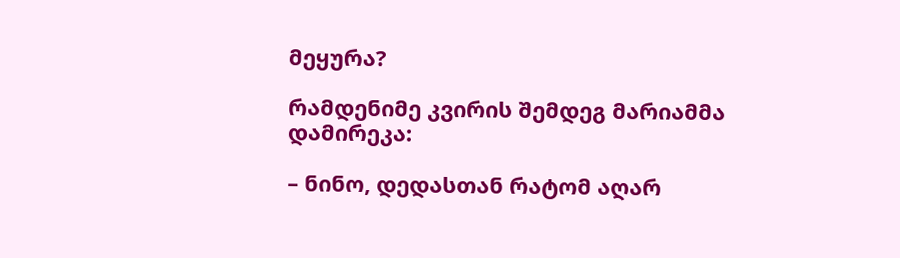მეყურა?

რამდენიმე კვირის შემდეგ მარიამმა დამირეკა:

– ნინო, დედასთან რატომ აღარ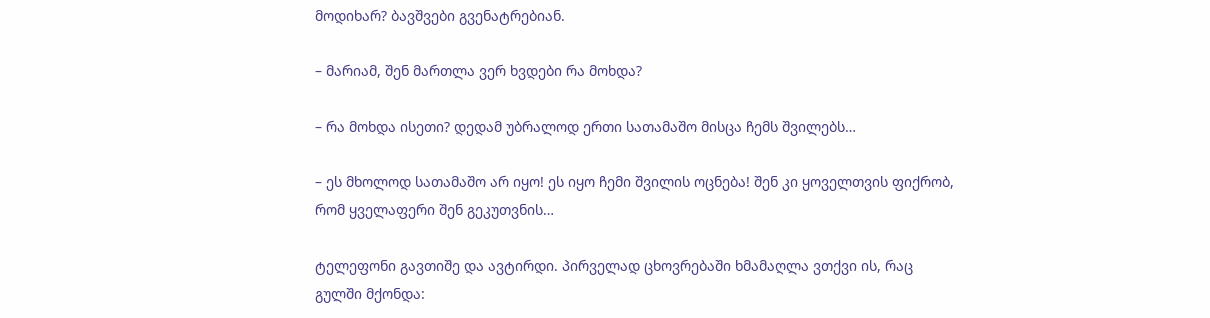მოდიხარ? ბავშვები გვენატრებიან.

– მარიამ, შენ მართლა ვერ ხვდები რა მოხდა?

– რა მოხდა ისეთი? დედამ უბრალოდ ერთი სათამაშო მისცა ჩემს შვილებს…

– ეს მხოლოდ სათამაშო არ იყო! ეს იყო ჩემი შვილის ოცნება! შენ კი ყოველთვის ფიქრობ, რომ ყველაფერი შენ გეკუთვნის…

ტელეფონი გავთიშე და ავტირდი. პირველად ცხოვრებაში ხმამაღლა ვთქვი ის, რაც გულში მქონდა: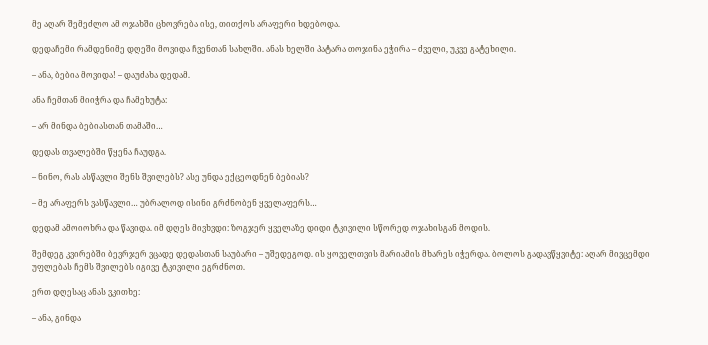მე აღარ შემეძლო ამ ოჯახში ცხოვრება ისე, თითქოს არაფერი ხდებოდა.

დედაჩემი რამდენიმე დღეში მოვიდა ჩვენთან სახლში. ანას ხელში პატარა თოჯინა ეჭირა – ძველი, უკვე გატეხილი.

– ანა, ბებია მოვიდა! – დაუძახა დედამ.

ანა ჩემთან მიიჭრა და ჩამეხუტა:

– არ მინდა ბებიასთან თამაში…

დედას თვალებში წყენა ჩაუდგა.

– ნინო, რას ასწავლი შენს შვილებს? ასე უნდა ექცეოდნენ ბებიას?

– მე არაფერს ვასწავლი… უბრალოდ ისინი გრძნობენ ყველაფერს…

დედამ ამოიოხრა და წავიდა. იმ დღეს მივხვდი: ზოგჯერ ყველაზე დიდი ტკივილი სწორედ ოჯახისგან მოდის.

შემდეგ კვირებში ბევრჯერ ვცადე დედასთან საუბარი – უშედეგოდ. ის ყოველთვის მარიამის მხარეს იჭერდა. ბოლოს გადავწყვიტე: აღარ მივცემდი უფლებას ჩემს შვილებს იგივე ტკივილი ეგრძნოთ.

ერთ დღესაც ანას ვკითხე:

– ანა, გინდა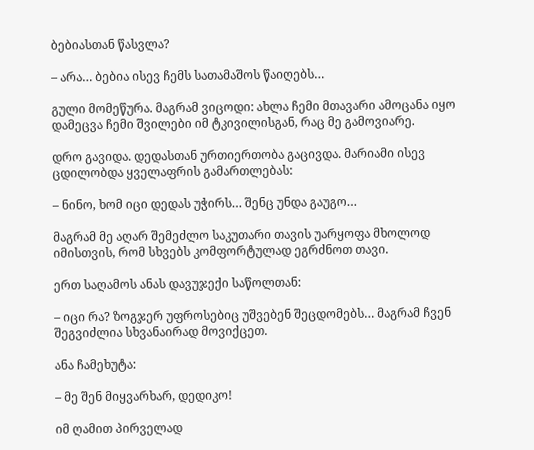ბებიასთან წასვლა?

– არა… ბებია ისევ ჩემს სათამაშოს წაიღებს…

გული მომეწურა. მაგრამ ვიცოდი: ახლა ჩემი მთავარი ამოცანა იყო დამეცვა ჩემი შვილები იმ ტკივილისგან, რაც მე გამოვიარე.

დრო გავიდა. დედასთან ურთიერთობა გაცივდა. მარიამი ისევ ცდილობდა ყველაფრის გამართლებას:

– ნინო, ხომ იცი დედას უჭირს… შენც უნდა გაუგო…

მაგრამ მე აღარ შემეძლო საკუთარი თავის უარყოფა მხოლოდ იმისთვის, რომ სხვებს კომფორტულად ეგრძნოთ თავი.

ერთ საღამოს ანას დავუჯექი საწოლთან:

– იცი რა? ზოგჯერ უფროსებიც უშვებენ შეცდომებს… მაგრამ ჩვენ შეგვიძლია სხვანაირად მოვიქცეთ.

ანა ჩამეხუტა:

– მე შენ მიყვარხარ, დედიკო!

იმ ღამით პირველად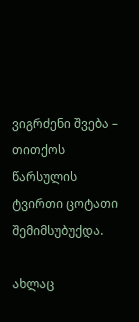ვიგრძენი შვება – თითქოს წარსულის ტვირთი ცოტათი შემიმსუბუქდა.

ახლაც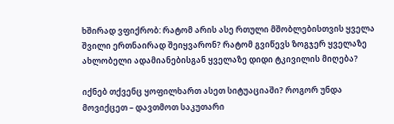ხშირად ვფიქრობ: რატომ არის ასე რთული მშობლებისთვის ყველა შვილი ერთნაირად შეიყვარონ? რატომ გვიწევს ზოგჯერ ყველაზე ახლობელი ადამიანებისგან ყველაზე დიდი ტკივილის მიღება?

იქნებ თქვენც ყოფილხართ ასეთ სიტუაციაში? როგორ უნდა მოვიქცეთ – დავთმოთ საკუთარი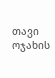თავი ოჯახის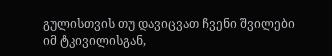გულისთვის თუ დავიცვათ ჩვენი შვილები იმ ტკივილისგან,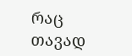რაც თავად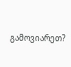გამოვიარეთ?